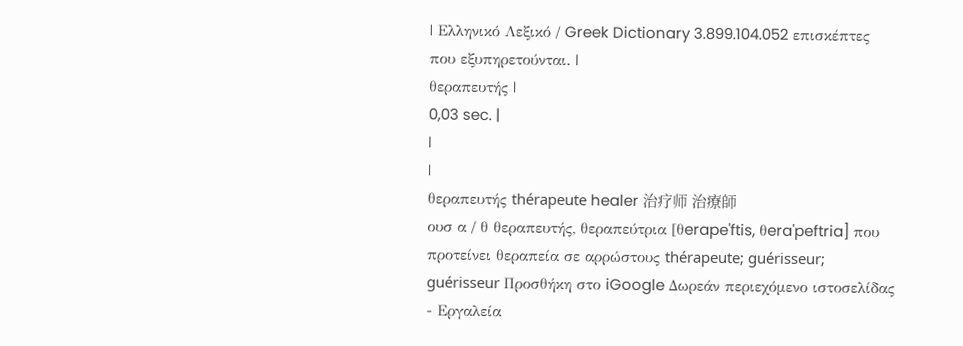| Ελληνικό Λεξικό / Greek Dictionary 3.899.104.052 επισκέπτες που εξυπηρετούνται. |
θεραπευτής |
0,03 sec. |
|
|
θεραπευτής thérapeute healer 治疗师 治療師
ουσ α / θ θεραπευτής, θεραπεύτρια [θerape'ftis, θera'peftria] που προτείνει θεραπεία σε αρρώστους thérapeute; guérisseur; guérisseur Προσθήκη στο iGoogle Δωρεάν περιεχόμενο ιστοσελίδας - Εργαλεία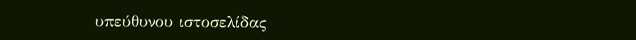υπεύθυνου ιστοσελίδας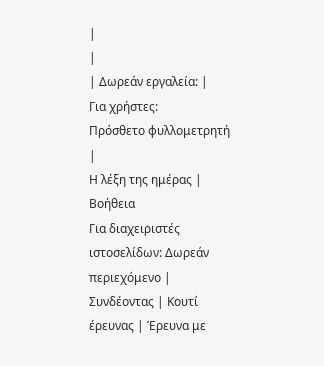|
|
| Δωρεάν εργαλεία: |
Για χρήστες:
Πρόσθετο φυλλομετρητή |
Η λέξη της ημέρας |
Βοήθεια
Για διαχειριστές ιστοσελίδων: Δωρεάν περιεχόμενο | Συνδέοντας | Κουτί έρευνας | Έρευνα με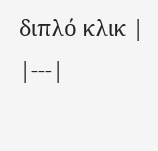διπλό κλικ |
|---|